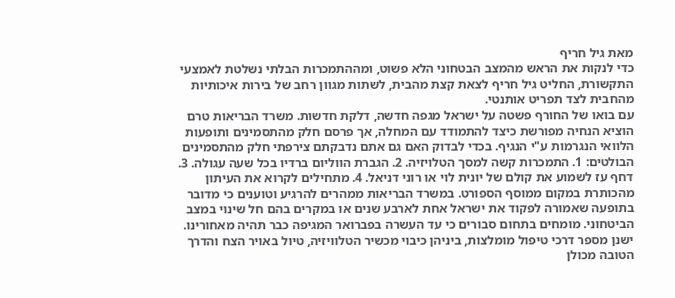מאת גיל חריף
כדי לנקות את הראש מהמצב הבטחוני הלא פשוט, ומההתמכרות הבלתי נשלטת לאמצעי התקשורת, החליט גיל חריף לצאת קצת מהבית, לשתות מגוון רחב של בירות איכותיות מהחבית לצד תפריט אותנטי.
עם בואו של החורף פשטה על ישראל מגפה חדשה, דלקת חדשות. משרד הבריאות טרם הוציא הנחיה מפורשת כיצד להתמודד עם המחלה, אך פרסם חלק מהתסמינים ותופעות הלוואי הנגרמות ע"י הנגיף. בכדי לבדוק האם גם אתם נדבקתם צירפתי חלק מהתסמינים הבולטים: 1. התמכרות קשה למסך הטלויזיה. 2. הגברת הווליום ברדיו בכל שעה עגולה. 3. דחף עז לשמוע את קולם של יונית לוי או רוני דניאל. 4. מתחילים לקרוא את העיתון מהכותרת במקום ממוסף הספורט. במשרד הבריאות ממהרים להרגיע וטוענים כי מדובר בתופעה שאמורה לפקוד את ישראל אחת לארבע שנים או במקרים בהם חל שינוי במצב הביטחוני. מומחים בתחום סבורים כי עד העשרה בפברואר המגיפה כבר תהיה מאחורינו. ישנן מספר דרכי טיפול מומלצות, ביניהן כיבוי מכשיר הטלוויזיה, טיול באויר הצח והדרך הטובה מכולן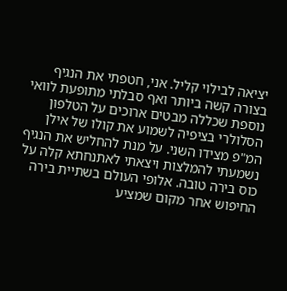יציאה לבילוי קליל. אני, חטפתי את הנגיף בצורה קשה ביותר ואף סבלתי מתופעת לוואי נוספת שכללה מבטים ארוכים על הטלפון הסלולרי בציפיה לשמוע את קולו של אילן המ"פ מצידו השני. על מנת להחליש את הנגיף נשמעתי להמלצות ויצאתי לאתנחתא קלה על כוס בירה טובה. אלופי העולם בשתיית בירה החיפוש אחר מקום שמציע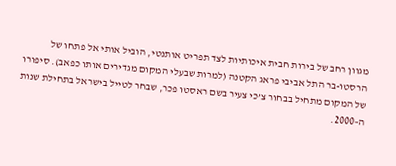מגוון רחב של בירות חבית איכותיות לצד תפריט אותנטי, הוביל אותי אל פתחו של הרסטו-בר התל אביבי פראג הקטנה (למרות שבעלי המקום מגדירים אותו כפאב). סיפורו של המקום מתחיל בבחור צ’כי צעיר בשם ראסטו פכר, שבחר לטייל בישראל בתחילת שנות ה–2000.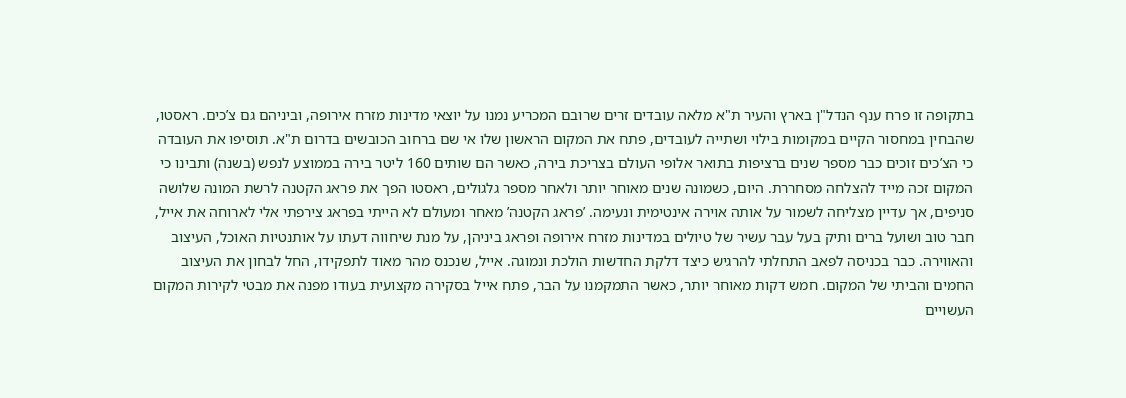בתקופה זו פרח ענף הנדל"ן בארץ והעיר ת"א מלאה עובדים זרים שרובם המכריע נמנו על יוצאי מדינות מזרח אירופה, וביניהם גם צ’כים. ראסטו, שהבחין במחסור הקיים במקומות בילוי ושתייה לעובדים, פתח את המקום הראשון שלו אי שם ברחוב הכובשים בדרום ת"א. תוסיפו את העובדה כי הצ’כים זוכים כבר מספר שנים ברציפות בתואר אלופי העולם בצריכת בירה, כאשר הם שותים 160 ליטר בירה בממוצע לנפש (בשנה) ותבינו כי המקום זכה מייד להצלחה מסחררת. היום, כשמונה שנים מאוחר יותר ולאחר מספר גלגולים, ראסטו הפך את פראג הקטנה לרשת המונה שלושה סניפים, אך עדיין מצליחה לשמור על אותה אוירה אינטימית ונעימה. ’פראג הקטנה’ מאחר ומעולם לא הייתי בפראג צירפתי אלי לארוחה את אייל, חבר טוב ושועל ברים ותיק בעל עבר עשיר של טיולים במדינות מזרח אירופה ופראג ביניהן, על מנת שיחווה דעתו על אותנטיות האוכל, העיצוב והאווירה. כבר בכניסה לפאב התחלתי להרגיש כיצד דלקת החדשות הולכת ונמוגה. אייל, שנכנס מהר מאוד לתפקידו, החל לבחון את העיצוב החמים והביתי של המקום. חמש דקות מאוחר יותר, כאשר התמקמנו על הבר, פתח אייל בסקירה מקצועית בעודו מפנה את מבטי לקירות המקום העשויים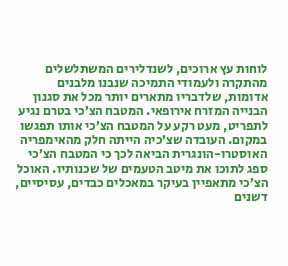לוחות עץ ארוכים, לשנדלירים המשתלשלים מהתקרה ולעמודי התמיכה שנבנו מלבנים אדומות, שלדבריו מתארים יותר מכל את סגנון הבנייה המזרח אירופאי. המטבח הצ’כי בטרם נגיע לתפריט, מעט רקע על המטבח הצ’כי אותו תפגשו במקום. העובדה שצ’כיה הייתה חלק מהאימפריה האוסטרו-הונגרית הביאה לכך כי המטבח הצ’כי ספג לתוכו את מיטב הטעמים של שכנותיו. האוכל הצ’כי מתאפיין בעיקר במאכלים כבדים, עסיסיים, דשנים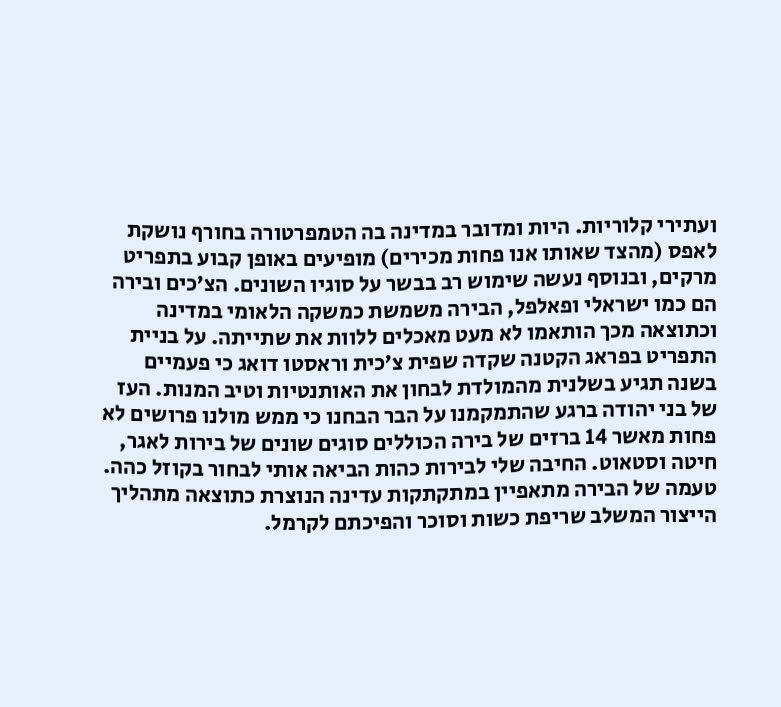ועתירי קלוריות. היות ומדובר במדינה בה הטמפרטורה בחורף נושקת לאפס (מהצד שאותו אנו פחות מכירים) מופיעים באופן קבוע בתפריט מרקים, ובנוסף נעשה שימוש רב בבשר על סוגיו השונים. הצ’כים ובירה הם כמו ישראלי ופאלפל, הבירה משמשת כמשקה הלאומי במדינה וכתוצאה מכך הותאמו לא מעט מאכלים ללוות את שתייתה. על בניית התפריט בפראג הקטנה שקדה שפית צ’כית וראסטו דואג כי פעמיים בשנה תגיע בשלנית מהמולדת לבחון את האותנטיות וטיב המנות. העז של בני יהודה ברגע שהתמקמנו על הבר הבחנו כי ממש מולנו פרושים לא פחות מאשר 14 ברזים של בירה הכוללים סוגים שונים של בירות לאגר, חיטה וסטאוט. החיבה שלי לבירות כהות הביאה אותי לבחור בקוזל כהה. טעמה של הבירה מתאפיין במתקתקות עדינה הנוצרת כתוצאה מתהליך הייצור המשלב שריפת כשות וסוכר והפיכתם לקרמל.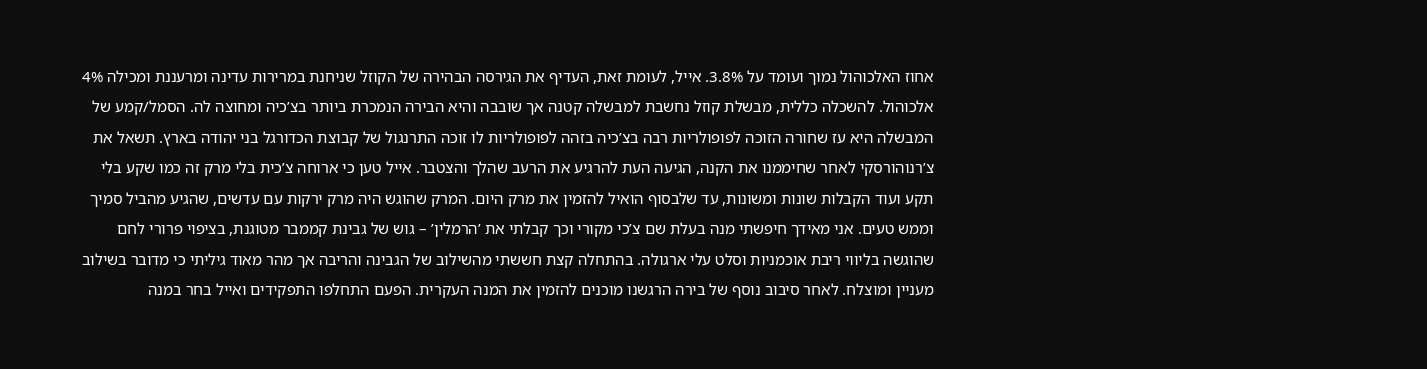אחוז האלכוהול נמוך ועומד על 3.8%. אייל, לעומת זאת, העדיף את הגירסה הבהירה של הקוזל שניחנת במרירות עדינה ומרעננת ומכילה 4% אלכוהול. להשכלה כללית, מבשלת קוזל נחשבת למבשלה קטנה אך שובבה והיא הבירה הנמכרת ביותר בצ’כיה ומחוצה לה. הסמל/קמע של המבשלה היא עז שחורה הזוכה לפופולריות רבה בצ’כיה בזהה לפופולריות לו זוכה התרנגול של קבוצת הכדורגל בני יהודה בארץ. תשאל את צ’רנוהורסקי לאחר שחיממנו את הקנה, הגיעה העת להרגיע את הרעב שהלך והצטבר. אייל טען כי ארוחה צ’כית בלי מרק זה כמו שקע בלי תקע ועוד הקבלות שונות ומשונות, עד שלבסוף הואיל להזמין את מרק היום. המרק שהוגש היה מרק ירקות עם עדשים, שהגיע מהביל סמיך וממש טעים. אני מאידך חיפשתי מנה בעלת שם צ’כי מקורי וכך קבלתי את ’הרמלין’ – גוש של גבינת קממבר מטוגנת, בציפוי פרורי לחם שהוגשה בליווי ריבת אוכמניות וסלט עלי ארגולה. בהתחלה קצת חששתי מהשילוב של הגבינה והריבה אך מהר מאוד גיליתי כי מדובר בשילוב מעניין ומוצלח. לאחר סיבוב נוסף של בירה הרגשנו מוכנים להזמין את המנה העקרית. הפעם התחלפו התפקידים ואייל בחר במנה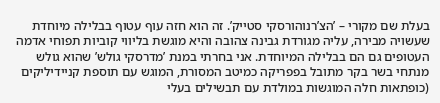בעלת שם מקורי – ’הצ’רנוהורסקי סטייק’. זה הוא חזה עוף עטוף בבלילה מיוחדת שעשויה מבירה, עליה מגורדת גבינה צהובה והיא מוגשת בליווי קוביות תפוחי אדמה העטופים גם הם בבלילה המיוחדת. אני בחרתי במנת ’מדרסקי גולש’ שהוא גולש מנתחי בשר בקר מתובל בפפריקה כמיטב המסורת, המוגש עם תוספת קניידיליקים (כופתאות חלה המוגשות במולדת עם תבשילים בעלי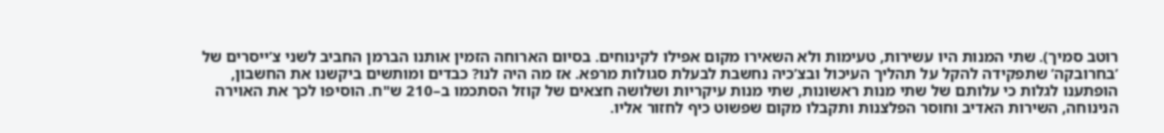רוטב סמיך). שתי המנות היו עשירות, טעימות ולא השאירו מקום אפילו לקינוחים. בסיום הארוחה הזמין אותנו הברמן החביב לשני צ’ייסרים של ’בחרובקה’ שתפקידה להקל על תהליך העיכול ובצ’כיה נחשבת לבעלת סגולות מרפא. אז מה היה לנו? כבדים ומותשים ביקשנו את החשבון, הופתענו לגלות כי עלותם של שתי מנות ראשונות, שתי מנות עיקריות ושלושה חצאים של קוזל הסתכמו ב–210 ש"ח. הוסיפו לכך את האוירה הנינוחה, השירות האדיב וחוסר הפלצנות ותקבלו מקום שפשוט כיף לחזור אליו.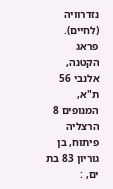נזדרוויה (לחיים). פראג הקטנה, אלנבי 56 ת"א, המנופים 8 הרצליה פיתוח, בן גוריון 83 בת ים, :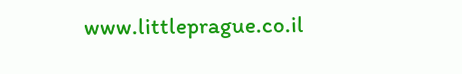www.littleprague.co.il